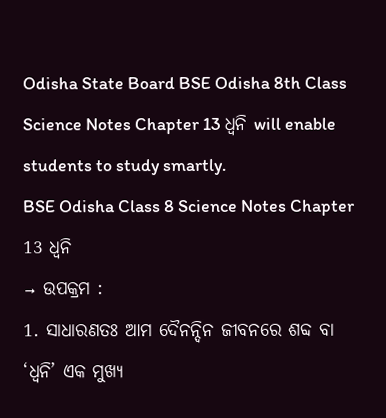Odisha State Board BSE Odisha 8th Class Science Notes Chapter 13 ଧ୍ୱନି will enable students to study smartly.
BSE Odisha Class 8 Science Notes Chapter 13 ଧ୍ୱନି
→ ଉପକ୍ରମ :
1. ସାଧାରଣତଃ ଆମ ଦୈନନ୍ଦିନ ଜୀବନରେ ଶବ୍ଦ ବା ‘ଧ୍ୱନି’ ଏକ ମୁଖ୍ୟ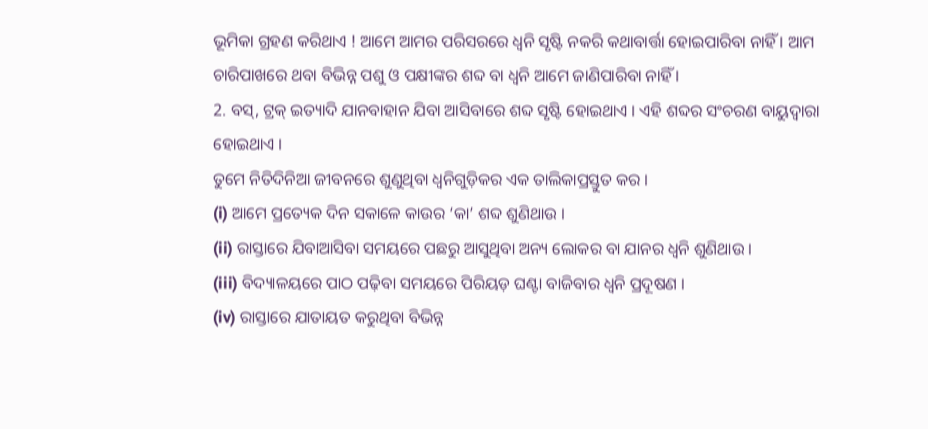ଭୂମିକା ଗ୍ରହଣ କରିଥାଏ ! ଆମେ ଆମର ପରିସରରେ ଧ୍ୱନି ସୃଷ୍ଟି ନକରି କଥାବାର୍ତ୍ତା ହୋଇପାରିବା ନାହିଁ । ଆମ ଚାରିପାଖରେ ଥବା ବିଭିନ୍ନ ପଶୁ ଓ ପକ୍ଷୀଙ୍କର ଶବ୍ଦ ବା ଧ୍ୱନି ଆମେ ଜାଣିପାରିବା ନାହିଁ ।
2. ବସ୍, ଟ୍ରକ୍ ଇତ୍ୟାଦି ଯାନବାହାନ ଯିବା ଆସିବାରେ ଶବ୍ଦ ସୃଷ୍ଟି ହୋଇଥାଏ । ଏହି ଶବ୍ଦର ସଂଚରଣ ବାୟୁଦ୍ୱାରା ହୋଇଥାଏ ।
ତୁମେ ନିତିଦିନିଆ ଜୀବନରେ ଶୁଣୁଥିବା ଧ୍ଵନିଗୁଡ଼ିକର ଏକ ତାଲିକାପ୍ରସ୍ତୁତ କର ।
(i) ଆମେ ପ୍ରତ୍ୟେକ ଦିନ ସକାଳେ କାଉର ‘କା’ ଶବ୍ଦ ଶୁଣିଥାଉ ।
(ii) ରାସ୍ତାରେ ଯିବାଆସିବା ସମୟରେ ପଛରୁ ଆସୁଥିବା ଅନ୍ୟ ଲୋକର ବା ଯାନର ଧ୍ଵନି ଶୁଣିଥାଉ ।
(iii) ବିଦ୍ୟାଳୟରେ ପାଠ ପଢ଼ିବା ସମୟରେ ପିରିୟଡ଼ ଘଣ୍ଟା ବାଜିବାର ଧ୍ୱନି ପ୍ରଦୂଷଣ ।
(iv) ରାସ୍ତାରେ ଯାତାୟତ କରୁଥିବା ବିଭିନ୍ନ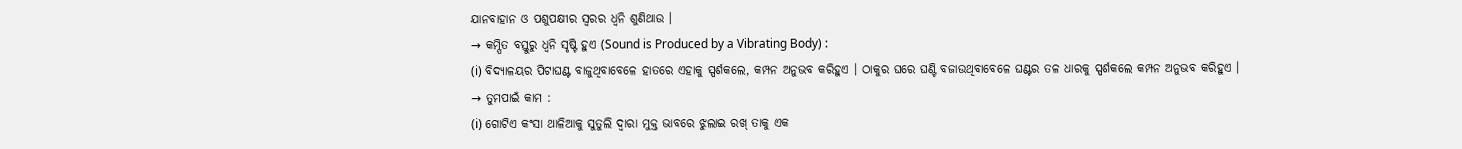ଯାନବାହାନ ଓ ପଶୁପକ୍ଷୀର ସ୍ଵରର ଧ୍ଵନି ଶୁଣିଥାଉ ।
→ କମ୍ପିତ ବସ୍ତୁରୁ ଧ୍ୱନି ସୃଷ୍ଟି ହୁଏ (Sound is Produced by a Vibrating Body) :
(i) ବିଦ୍ୟାଳୟର ପିଟାଘଣ୍ଟ ବାଜୁଥିବାବେଳେ ହାତରେ ଏହାକୁ ସ୍ପର୍ଶକଲେ, କମ୍ପନ ଅନୁଭବ କରିହୁଏ । ଠାକୁର ଘରେ ଘଣ୍ଟି ବଜାଉଥିବାବେଳେ ଘଣ୍ଟର ତଳ ଧାରକୁ ସ୍ପର୍ଶକଲେ କମ୍ପନ ଅନୁଭବ କରିହୁଏ ।
→ ତୁମପାଇଁ କାମ :
(i) ଗୋଟିଏ କଂସା ଥାଳିଆକୁ ସୁତୁଲି ଦ୍ବାରା ମୁକ୍ତ ଭାବରେ ଝୁଲାଇ ରଖ୍ ତାକୁ ଏକ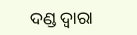ଦଣ୍ଡ ଦ୍ଵାରା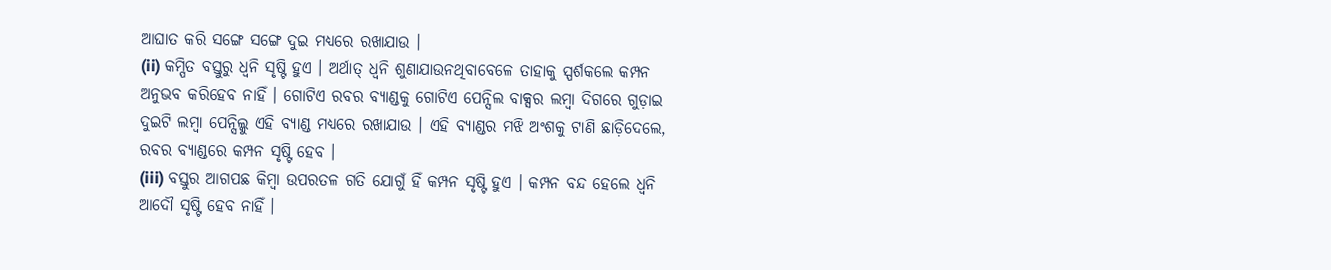ଆଘାତ କରି ସଙ୍ଗେ ସଙ୍ଗେ ଦୁଇ ମଧ୍ୟରେ ରଖାଯାଉ ।
(ii) କମ୍ପିତ ବସ୍ତୁରୁ ଧ୍ୱନି ସୃଷ୍ଟି ହୁଏ । ଅର୍ଥାତ୍ ଧ୍ବନି ଶୁଣାଯାଉନଥିବାବେଳେ ତାହାକୁ ସ୍ପର୍ଶକଲେ କମ୍ପନ ଅନୁଭବ କରିହେବ ନାହିଁ । ଗୋଟିଏ ରବର ବ୍ୟାଣ୍ଡକୁ ଗୋଟିଏ ପେନ୍ସିଲ ବାକ୍ସର ଲମ୍ବା ଦିଗରେ ଗୁଡ଼ାଇ ଦୁଇଟି ଲମ୍ବା ପେନ୍ସିଲ୍କୁ ଏହି ବ୍ୟାଣ୍ଡ ମଧ୍ୟରେ ରଖାଯାଉ । ଏହି ବ୍ୟାଣ୍ଡର ମଝି ଅଂଶକୁ ଟାଣି ଛାଡ଼ିଦେଲେ, ରବର ବ୍ୟାଣ୍ଡରେ କମ୍ପନ ସୃଷ୍ଟି ହେବ ।
(iii) ବସ୍ତୁର ଆଗପଛ କିମ୍ବା ଉପରତଳ ଗତି ଯୋଗୁଁ ହିଁ କମ୍ପନ ସୃଷ୍ଟି ହୁଏ । କମ୍ପନ ବନ୍ଦ ହେଲେ ଧ୍ଵନି ଆଦୌ ସୃଷ୍ଟି ହେବ ନାହିଁ ।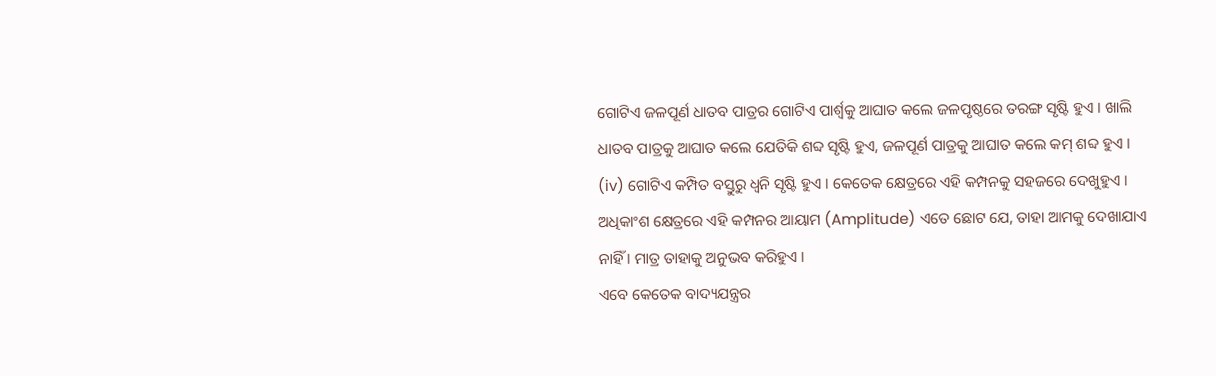ଗୋଟିଏ ଜଳପୂର୍ଣ ଧାତବ ପାତ୍ରର ଗୋଟିଏ ପାର୍ଶ୍ଵକୁ ଆଘାତ କଲେ ଜଳପୃଷ୍ଠରେ ତରଙ୍ଗ ସୃଷ୍ଟି ହୁଏ । ଖାଲି ଧାତବ ପାତ୍ରକୁ ଆଘାତ କଲେ ଯେତିକି ଶବ୍ଦ ସୃଷ୍ଟି ହୁଏ, ଜଳପୂର୍ଣ ପାତ୍ରକୁ ଆଘାତ କଲେ କମ୍ ଶବ୍ଦ ହୁଏ ।
(iv) ଗୋଟିଏ କମ୍ପିତ ବସ୍ତୁରୁ ଧ୍ୱନି ସୃଷ୍ଟି ହୁଏ । କେତେକ କ୍ଷେତ୍ରରେ ଏହି କମ୍ପନକୁ ସହଜରେ ଦେଖୁହୁଏ । ଅଧିକାଂଶ କ୍ଷେତ୍ରରେ ଏହି କମ୍ପନର ଆୟାମ (Amplitude) ଏତେ ଛୋଟ ଯେ, ତାହା ଆମକୁ ଦେଖାଯାଏ ନାହିଁ । ମାତ୍ର ତାହାକୁ ଅନୁଭବ କରିହୁଏ ।
ଏବେ କେତେକ ବାଦ୍ୟଯନ୍ତ୍ରର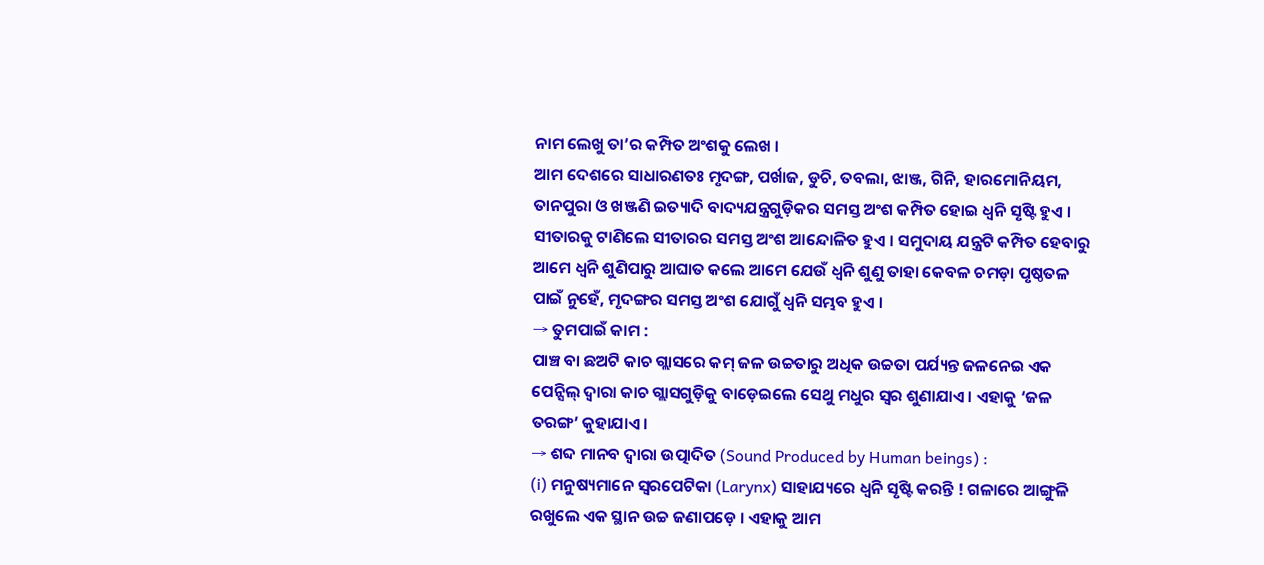ନାମ ଲେଖୁ ତା’ର କମ୍ପିତ ଅଂଶକୁ ଲେଖ ।
ଆମ ଦେଶରେ ସାଧାରଣତଃ ମୃଦଙ୍ଗ, ପର୍ଖାଜ, ଡୁଚି, ତବଲା, ଝାଞ୍ଜ, ଗିନି, ହାରମୋନିୟମ, ତାନପୁରା ଓ ଖଞ୍ଜଣି ଇତ୍ୟାଦି ବାଦ୍ୟଯନ୍ତ୍ରଗୁଡ଼ିକର ସମସ୍ତ ଅଂଶ କମ୍ପିତ ହୋଇ ଧ୍ବନି ସୃଷ୍ଟି ହୁଏ ।
ସୀତାରକୁ ଟାଣିଲେ ସୀତାରର ସମସ୍ତ ଅଂଶ ଆନ୍ଦୋଳିତ ହୁଏ । ସମୁଦାୟ ଯନ୍ତ୍ରଟି କମ୍ପିତ ହେବାରୁ ଆମେ ଧ୍ଵନି ଶୁଣିପାରୁ ଆଘାତ କଲେ ଆମେ ଯେଉଁ ଧ୍ଵନି ଶୁଣୁ ତାହା କେବଳ ଚମଡ଼ା ପୃଷ୍ଠତଳ ପାଇଁ ନୁହେଁ, ମୃଦଙ୍ଗର ସମସ୍ତ ଅଂଶ ଯୋଗୁଁ ଧ୍ବନି ସମ୍ଭବ ହୁଏ ।
→ ତୁମପାଇଁ କାମ :
ପାଞ୍ଚ ବା ଛଅଟି କାଚ ଗ୍ଲାସରେ କମ୍ ଜଳ ଉଚ୍ଚତାରୁ ଅଧିକ ଉଚ୍ଚତା ପର୍ଯ୍ୟନ୍ତ ଜଳନେଇ ଏକ ପେନ୍ସିଲ୍ ଦ୍ବାରା କାଚ ଗ୍ଲାସଗୁଡ଼ିକୁ ବାଡ଼େଇଲେ ସେଥୁ ମଧୁର ସ୍ୱର ଶୁଣାଯାଏ । ଏହାକୁ ‘ଜଳ ତରଙ୍ଗ’ କୁହାଯାଏ ।
→ ଶବ୍ଦ ମାନବ ଦ୍ୱାରା ଉତ୍ପାଦିତ (Sound Produced by Human beings) :
(i) ମନୁଷ୍ୟମାନେ ସ୍ୱରପେଟିକା (Larynx) ସାହାଯ୍ୟରେ ଧ୍ଵନି ସୃଷ୍ଟି କରନ୍ତି ! ଗଳାରେ ଆଙ୍ଗୁଳି ରଖୁଲେ ଏକ ସ୍ଥାନ ଉଚ୍ଚ ଜଣାପଡ଼େ । ଏହାକୁ ଆମ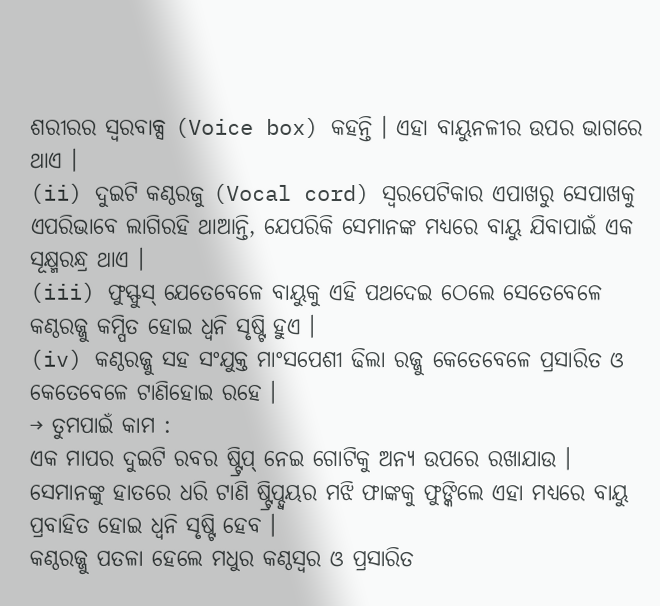ଶରୀରର ସ୍ଵରବାକ୍ସ (Voice box) କହନ୍ତି । ଏହା ବାୟୁନଳୀର ଉପର ଭାଗରେ ଥାଏ ।
(ii) ଦୁଇଟି କଣ୍ଠରଜୁ (Vocal cord) ସ୍ୱରପେଟିକାର ଏପାଖରୁ ସେପାଖକୁ ଏପରିଭାବେ ଲାଗିରହି ଥାଆନ୍ତି, ଯେପରିକି ସେମାନଙ୍କ ମଧ୍ୟରେ ବାୟୁ ଯିବାପାଇଁ ଏକ ସୂକ୍ଷ୍ମରନ୍ଧ୍ର ଥାଏ ।
(iii) ଫୁସ୍ଫୁସ୍ ଯେତେବେଳେ ବାୟୁକୁ ଏହି ପଥଦେଇ ଠେଲେ ସେତେବେଳେ କଣ୍ଠରଜ୍ଜୁ କମ୍ପିତ ହୋଇ ଧ୍ବନି ସୃଷ୍ଟି ହୁଏ ।
(iv) କଣ୍ଠରଜ୍ଜୁ ସହ ସଂଯୁକ୍ତ ମାଂସପେଶୀ ଢିଲା ରଜ୍ଜୁ କେତେବେଳେ ପ୍ରସାରିତ ଓ କେତେବେଳେ ଟାଣିହୋଇ ରହେ ।
→ ତୁମପାଇଁ କାମ :
ଏକ ମାପର ଦୁଇଟି ରବର ଷ୍ଟ୍ରିପ୍ ନେଇ ଗୋଟିକୁ ଅନ୍ୟ ଉପରେ ରଖାଯାଉ । ସେମାନଙ୍କୁ ହାତରେ ଧରି ଟାଣି ଷ୍ଟ୍ରିପ୍ଦ୍ବୟର ମଝି ଫାଙ୍କକୁ ଫୁଙ୍କିଲେ ଏହା ମଧ୍ୟରେ ବାୟୁ ପ୍ରବାହିତ ହୋଇ ଧ୍ୱନି ସୃଷ୍ଟି ହେବ ।
କଣ୍ଠରଜ୍ଜୁ ପତଳା ହେଲେ ମଧୁର କଣ୍ଠସ୍ବର ଓ ପ୍ରସାରିତ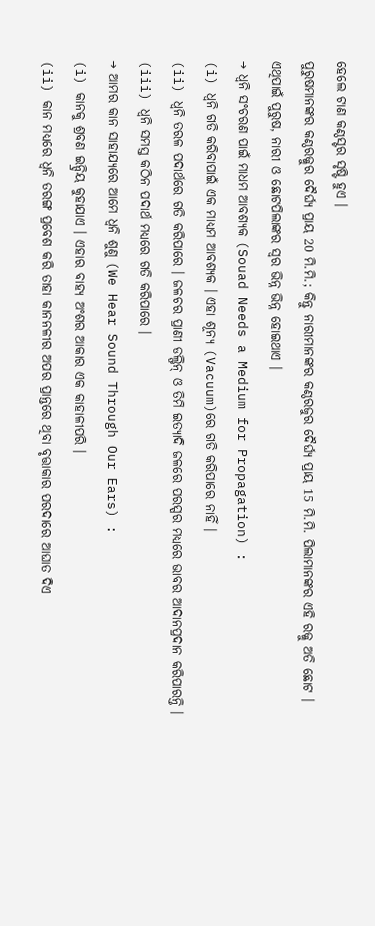ହେଲେ ଟାଣ କଣ୍ଠସ୍ଟର ସୃଷ୍ଟି ହୁଏ ।
ପୁରୁଷମାନଙ୍କର କଣ୍ଠରଜ୍ଜୁର ଦୈର୍ଘ୍ୟ ପ୍ରାୟ 20 ମି.ମି.; କିନ୍ତୁ ନାରୀମାନଙ୍କର କଣ୍ଠରଜୁର ଦୈର୍ଘ୍ୟ ପ୍ରାୟ 15 ମି.ମି. ପିଲାମାନଙ୍କର ଏହି ରଜ୍ଜୁ ଅତି ଛୋଟ । ଏଥିପାଇଁ ପୁରୁଷ, ନାରୀ ଓ ଛୋଟପିଲାଙ୍କର ସ୍ବର ଭିନ୍ନ ଭିନ୍ନ ହୋଇଥାଏ ।
→ ଧ୍ୱନି ସଂଚରଣ ପାଇଁ ମାଧମ ଆବଶ୍ୟକ (Souad Needs a Medium for Propagation) :
(i) ଧ୍ଵନି ଗତି କରିବାପାଇଁ ଏକ ମାଧ୍ୟମ ଆବଶ୍ୟକ । ଏହା ଶୂନ୍ୟ (Vacuum)ରେ ଗତି କରିପାରେ ନାହିଁ ।
(ii) ଧ୍ୱନି ତରଳ ପଦାର୍ଥରେ ଗତି କରିପାରେ । ଜଳଚର ପ୍ରାଣୀ ଡଲ୍ଫିନ୍ ଓ ତିମି ଇତ୍ୟାଦି ଜଳରେ ପରସ୍ପର ମଧ୍ୟରେ ଭାବର ଆଦାନପ୍ରଦାନ କରିପାରନ୍ତି ।
(iii) ଧ୍ଵନି ସମସ୍ତ କଠିନ ପଦାର୍ଥ ମଧ୍ୟରେ ଗତି କରିପାରେ ।
→ ଆମର କାନ ସାହାଯ୍ୟରେ ଆମେ ଧ୍ଵନି ଶୁଣୁ (We Hear Sound Through Our Ears) :
(i) କାନକୁ ଶ୍ରବଣ ଇନ୍ଦ୍ରିୟ କୁହାଯାଏ । ଏହାର ବାହ୍ୟ ଅଂଶର ଆକାର ଏକ କାହାଳୀପରି ।
(ii) କାନ ମଧ୍ୟରେ ଧ୍ଵନି ତରଙ୍ଗ ପ୍ରବେଶ କରି ତାହା କାନନଳୀର ଅପର ପ୍ରାନ୍ତରେ ଥିବା ବୃତ୍ତାକାର ପରଦାରେ ଆଘାତ ଦିଏ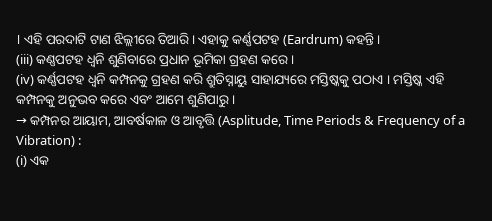। ଏହି ପରଦାଟି ଟାଣ ଝିଲ୍ଲୀରେ ତିଆରି । ଏହାକୁ କର୍ଣ୍ଣପଟହ (Eardrum) କହନ୍ତି ।
(iii) କଣ୍ଣପଟହ ଧ୍ବନି ଶୁଣିବାରେ ପ୍ରଧାନ ଭୂମିକା ଗ୍ରହଣ କରେ ।
(iv) କର୍ଣ୍ଣପଟହ ଧ୍ଵନି କମ୍ପନକୁ ଗ୍ରହଣ କରି ଶ୍ରୁତିସ୍ନାୟୁ ସାହାଯ୍ୟରେ ମସ୍ତିଷ୍କକୁ ପଠାଏ । ମସ୍ତିଷ୍କ ଏହି କମ୍ପନକୁ ଅନୁଭବ କରେ ଏବଂ ଆମେ ଶୁଣିପାରୁ ।
→ କମ୍ପନର ଆୟାମ, ଆବର୍ଷକାଳ ଓ ଆବୃତ୍ତି (Asplitude, Time Periods & Frequency of a Vibration) :
(i) ଏକ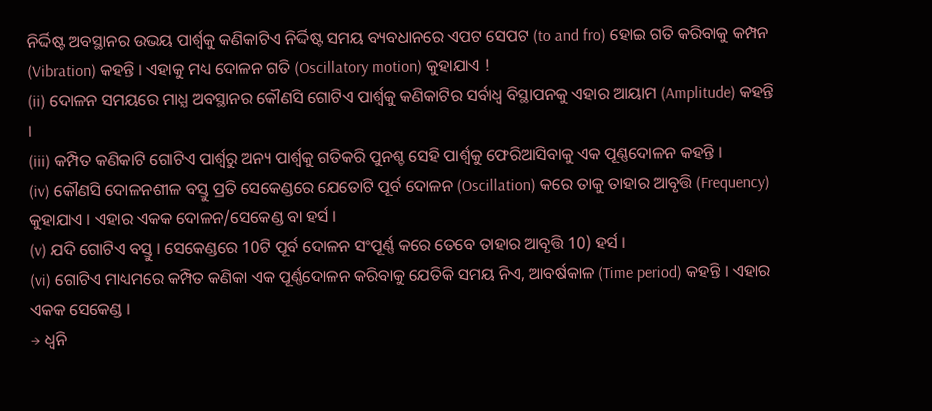ନିର୍ଦ୍ଦିଷ୍ଟ ଅବସ୍ଥାନର ଉଭୟ ପାର୍ଶ୍ଵକୁ କଣିକାଟିଏ ନିର୍ଦ୍ଦିଷ୍ଟ ସମୟ ବ୍ୟବଧାନରେ ଏପଟ ସେପଟ (to and fro) ହୋଇ ଗତି କରିବାକୁ କମ୍ପନ (Vibration) କହନ୍ତି । ଏହାକୁ ମଧ୍ୟ ଦୋଳନ ଗତି (Oscillatory motion) କୁହାଯାଏ !
(ii) ଦୋଳନ ସମୟରେ ମାଧ୍ଯ ଅବସ୍ଥାନର କୌଣସି ଗୋଟିଏ ପାର୍ଶ୍ଵକୁ କଣିକାଟିର ସର୍ବାଧ୍ଵ ବିସ୍ଥାପନକୁ ଏହାର ଆୟାମ (Amplitude) କହନ୍ତି ।
(iii) କମ୍ପିତ କଣିକାଟି ଗୋଟିଏ ପାର୍ଶ୍ୱରୁ ଅନ୍ୟ ପାର୍ଶ୍ଵକୁ ଗତିକରି ପୁନଶ୍ଚ ସେହି ପାର୍ଶ୍ଵକୁ ଫେରିଆସିବାକୁ ଏକ ପୂଣ୍ଣଦୋଳନ କହନ୍ତି ।
(iv) କୌଣସି ଦୋଳନଶୀଳ ବସ୍ତୁ ପ୍ରତି ସେକେଣ୍ଡରେ ଯେତୋଟି ପୂର୍ବ ଦୋଳନ (Oscillation) କରେ ତାକୁ ତାହାର ଆବୃତ୍ତି (Frequency) କୁହାଯାଏ । ଏହାର ଏକକ ଦୋଳନ/ସେକେଣ୍ଡ ବା ହର୍ସ ।
(v) ଯଦି ଗୋଟିଏ ବସ୍ତୁ । ସେକେଣ୍ଡରେ 10ଟି ପୂର୍ବ ଦୋଳନ ସଂପୂର୍ଣ୍ଣ କରେ ତେବେ ତାହାର ଆବୃତ୍ତି 10) ହର୍ସ ।
(vi) ଗୋଟିଏ ମାଧ୍ୟମରେ କମ୍ପିତ କଣିକା ଏକ ପୂର୍ଣ୍ଣଦୋଳନ କରିବାକୁ ଯେତିକି ସମୟ ନିଏ, ଆବର୍ଷକାଳ (Time period) କହନ୍ତି । ଏହାର ଏକକ ସେକେଣ୍ଡ ।
→ ଧ୍ଵନି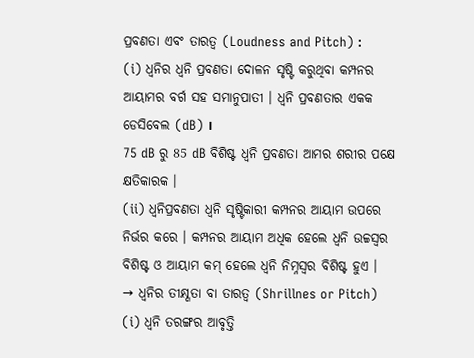ପ୍ରବଣତା ଏବଂ ତାରତ୍ବ (Loudness and Pitch) :
(i) ଧ୍ଵନିର ଧ୍ୱନି ପ୍ରବଣତା ଦୋଳନ ସୃଷ୍ଟି କରୁଥିବା କମ୍ପନର ଆୟାମର ବର୍ଗ ସହ ସମାନୁପାତୀ । ଧ୍ଵନି ପ୍ରବଣତାର ଏକକ ଡେସିବେଲ (dB) ।
75 dB ରୁ 85 dB ବିଶିଷ୍ଟ ଧ୍ୱନି ପ୍ରବଣତା ଆମର ଶରୀର ପକ୍ଷେ କ୍ଷତିକାରକ ।
(ii) ଧ୍ଵନିପ୍ରବଣତା ଧ୍ୱନି ସୃଷ୍ଟିକାରୀ କମ୍ପନର ଆୟାମ ଉପରେ ନିର୍ଭର କରେ । କମ୍ପନର ଆୟାମ ଅଧିକ ହେଲେ ଧ୍ଵନି ଉଚ୍ଚସ୍ବର ବିଶିଷ୍ଟ ଓ ଆୟାମ କମ୍ ହେଲେ ଧ୍ଵନି ନିମ୍ନସ୍ବର ବିଶିଷ୍ଟ ହୁଏ ।
→ ଧ୍ଵନିର ତୀକ୍ଷ୍ଣତା ବା ତାରତ୍ଵ (Shrillnes or Pitch)
(i) ଧ୍ୱନି ତରଙ୍ଗର ଆବୃତ୍ତି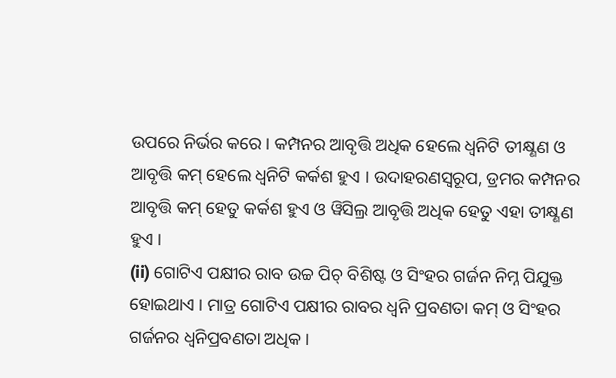ଉପରେ ନିର୍ଭର କରେ । କମ୍ପନର ଆବୃତ୍ତି ଅଧିକ ହେଲେ ଧ୍ଵନିଟି ତୀକ୍ଷ୍ଣଣ ଓ ଆବୃତ୍ତି କମ୍ ହେଲେ ଧ୍ଵନିଟି କର୍କଶ ହୁଏ । ଉଦାହରଣସ୍ୱରୂପ, ଡ୍ରମର କମ୍ପନର ଆବୃତ୍ତି କମ୍ ହେତୁ କର୍କଶ ହୁଏ ଓ ୱିସିଲ୍ର ଆବୃତ୍ତି ଅଧିକ ହେତୁ ଏହା ତୀକ୍ଷ୍ଣଣ ହୁଏ ।
(ii) ଗୋଟିଏ ପକ୍ଷୀର ରାବ ଉଚ୍ଚ ପିଚ୍ ବିଶିଷ୍ଟ ଓ ସିଂହର ଗର୍ଜନ ନିମ୍ନ ପିଯୁକ୍ତ ହୋଇଥାଏ । ମାତ୍ର ଗୋଟିଏ ପକ୍ଷୀର ରାବର ଧ୍ୱନି ପ୍ରବଣତା କମ୍ ଓ ସିଂହର ଗର୍ଜନର ଧ୍ଵନିପ୍ରବଣତା ଅଧିକ ।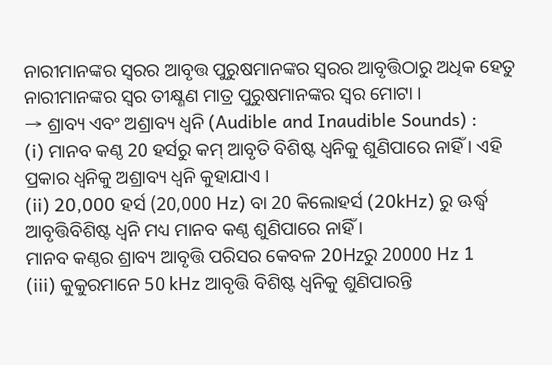ନାରୀମାନଙ୍କର ସ୍ବରର ଆବୃତ୍ତ ପୁରୁଷମାନଙ୍କର ସ୍ବରର ଆବୃତ୍ତିଠାରୁ ଅଧିକ ହେତୁ ନାରୀମାନଙ୍କର ସ୍ବର ତୀକ୍ଷ୍ଣଣ ମାତ୍ର ପୁରୁଷମାନଙ୍କର ସ୍ବର ମୋଟା ।
→ ଶ୍ରାବ୍ୟ ଏବଂ ଅଶ୍ରାବ୍ୟ ଧ୍ଵନି (Audible and Inaudible Sounds) :
(i) ମାନବ କଣ୍ଠ 20 ହର୍ସରୁ କମ୍ ଆବୃତି ବିଶିଷ୍ଟ ଧ୍ୱନିକୁ ଶୁଣିପାରେ ନାହିଁ । ଏହି ପ୍ରକାର ଧ୍ଵନିକୁ ଅଶ୍ରାବ୍ୟ ଧ୍ବନି କୁହାଯାଏ ।
(ii) 20,000 ହର୍ସ (20,000 Hz) ବା 20 କିଲୋହର୍ସ (20kHz) ରୁ ଊର୍ଦ୍ଧ୍ବ ଆବୃତ୍ତିବିଶିଷ୍ଟ ଧ୍ବନି ମଧ୍ୟ ମାନବ କଣ୍ଠ ଶୁଣିପାରେ ନାହିଁ ।
ମାନବ କଣ୍ଠର ଶ୍ରାବ୍ୟ ଆବୃତ୍ତି ପରିସର କେବଳ 20Hzରୁ 20000 Hz 1
(iii) କୁକୁରମାନେ 50 kHz ଆବୃତ୍ତି ବିଶିଷ୍ଟ ଧ୍ବନିକୁ ଶୁଣିପାରନ୍ତି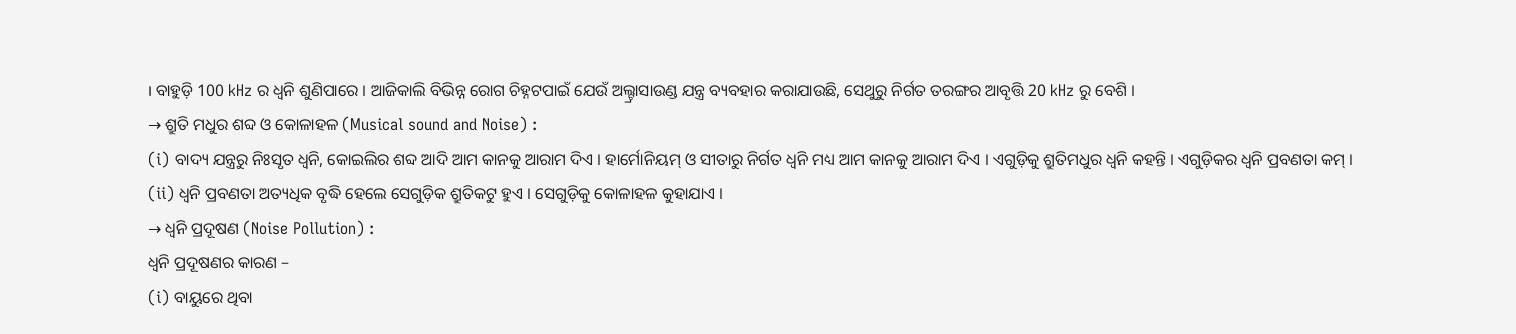। ବାହୁଡ଼ି 100 kHz ର ଧ୍ୱନି ଶୁଣିପାରେ । ଆଜିକାଲି ବିଭିନ୍ନ ରୋଗ ଚିହ୍ନଟପାଇଁ ଯେଉଁ ଅଲ୍ଟ୍ରାସାଉଣ୍ଡ ଯନ୍ତ୍ର ବ୍ୟବହାର କରାଯାଉଛି, ସେଥୁରୁ ନିର୍ଗତ ତରଙ୍ଗର ଆବୃତ୍ତି 20 kHz ରୁ ବେଶି ।
→ ଶ୍ରୁତି ମଧୁର ଶବ୍ଦ ଓ କୋଳାହଳ (Musical sound and Noise) :
(i) ବାଦ୍ୟ ଯନ୍ତ୍ରରୁ ନିଃସୃତ ଧ୍ୱନି, କୋଇଲିର ଶବ୍ଦ ଆଦି ଆମ କାନକୁ ଆରାମ ଦିଏ । ହାର୍ମୋନିୟମ୍ ଓ ସୀତାରୁ ନିର୍ଗତ ଧ୍ଵନି ମଧ୍ୟ ଆମ କାନକୁ ଆରାମ ଦିଏ । ଏଗୁଡ଼ିକୁ ଶ୍ରୁତିମଧୁର ଧ୍ବନି କହନ୍ତି । ଏଗୁଡ଼ିକର ଧ୍ଵନି ପ୍ରବଣତା କମ୍ ।
(ii) ଧ୍ଵନି ପ୍ରବଣତା ଅତ୍ୟଧିକ ବୃଦ୍ଧି ହେଲେ ସେଗୁଡ଼ିକ ଶ୍ରୁତିକଟୁ ହୁଏ । ସେଗୁଡ଼ିକୁ କୋଳାହଳ କୁହାଯାଏ ।
→ ଧ୍ୱନି ପ୍ରଦୂଷଣ (Noise Pollution) :
ଧ୍ୱନି ପ୍ରଦୂଷଣର କାରଣ –
(i) ବାୟୁରେ ଥିବା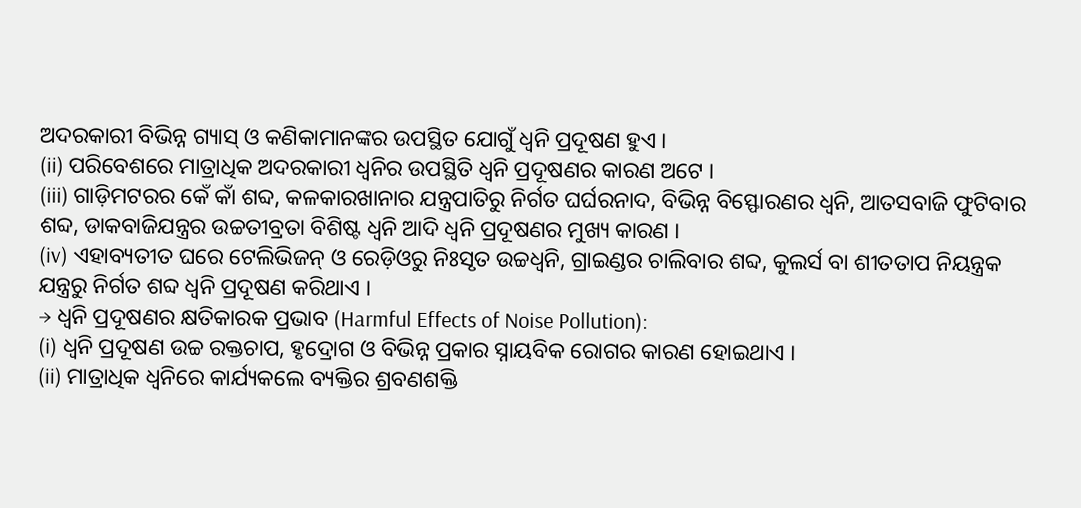ଅଦରକାରୀ ବିଭିନ୍ନ ଗ୍ୟାସ୍ ଓ କଣିକାମାନଙ୍କର ଉପସ୍ଥିତ ଯୋଗୁଁ ଧ୍ୱନି ପ୍ରଦୂଷଣ ହୁଏ ।
(ii) ପରିବେଶରେ ମାତ୍ରାଧିକ ଅଦରକାରୀ ଧ୍ୱନିର ଉପସ୍ଥିତି ଧ୍ୱନି ପ୍ରଦୂଷଣର କାରଣ ଅଟେ ।
(iii) ଗାଡ଼ିମଟରର କେଁ କାଁ ଶବ୍ଦ, କଳକାରଖାନାର ଯନ୍ତ୍ରପାତିରୁ ନିର୍ଗତ ଘର୍ଘରନାଦ, ବିଭିନ୍ନ ବିସ୍ଫୋରଣର ଧ୍ଵନି, ଆତସବାଜି ଫୁଟିବାର ଶବ୍ଦ, ଡାକବାଜିଯନ୍ତ୍ରର ଉଚ୍ଚତୀବ୍ରତା ବିଶିଷ୍ଟ ଧ୍ବନି ଆଦି ଧ୍ୱନି ପ୍ରଦୂଷଣର ମୁଖ୍ୟ କାରଣ ।
(iv) ଏହାବ୍ୟତୀତ ଘରେ ଟେଲିଭିଜନ୍ ଓ ରେଡ଼ିଓରୁ ନିଃସୃତ ଉଚ୍ଚଧ୍ବନି, ଗ୍ରାଇଣ୍ଡର ଚାଲିବାର ଶବ୍ଦ, କୁଲର୍ସ ବା ଶୀତତାପ ନିୟନ୍ତ୍ରକ ଯନ୍ତ୍ରରୁ ନିର୍ଗତ ଶବ୍ଦ ଧ୍ବନି ପ୍ରଦୂଷଣ କରିଥାଏ ।
→ ଧ୍ୱନି ପ୍ରଦୂଷଣର କ୍ଷତିକାରକ ପ୍ରଭାବ (Harmful Effects of Noise Pollution):
(i) ଧ୍ୱନି ପ୍ରଦୂଷଣ ଉଚ୍ଚ ରକ୍ତଚାପ, ହୃଦ୍ରୋଗ ଓ ବିଭିନ୍ନ ପ୍ରକାର ସ୍ନାୟବିକ ରୋଗର କାରଣ ହୋଇଥାଏ ।
(ii) ମାତ୍ରାଧିକ ଧ୍ୱନିରେ କାର୍ଯ୍ୟକଲେ ବ୍ୟକ୍ତିର ଶ୍ରବଣଶକ୍ତି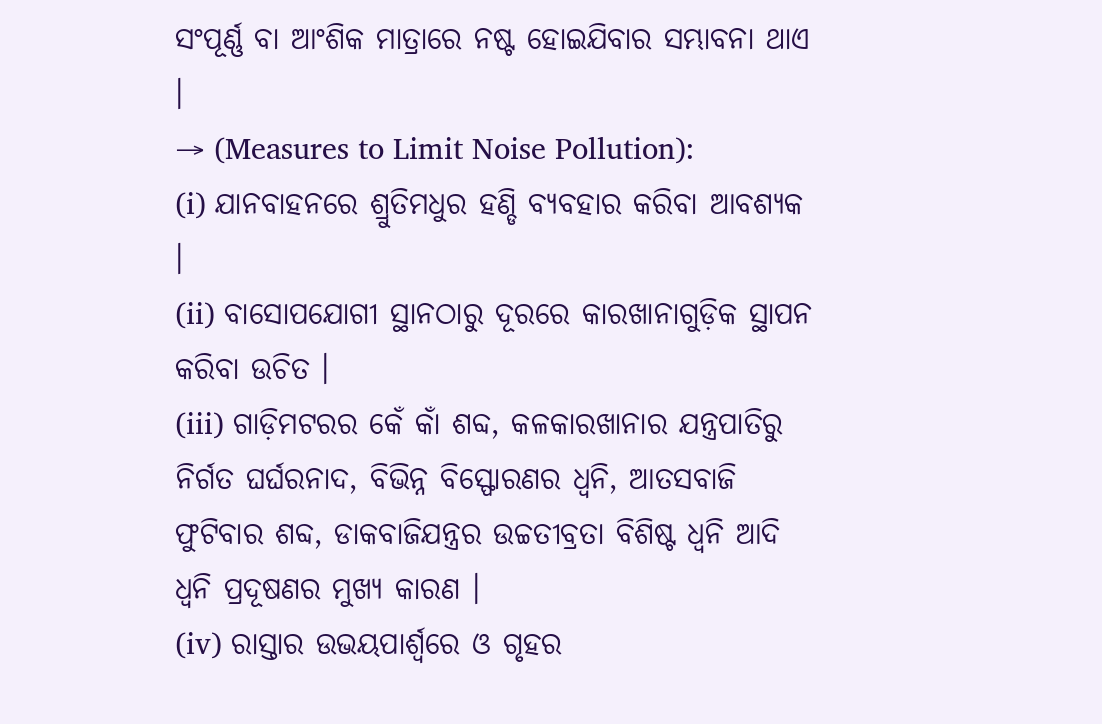ସଂପୂର୍ଣ୍ଣ ବା ଆଂଶିକ ମାତ୍ରାରେ ନଷ୍ଟ ହୋଇଯିବାର ସମ୍ଭାବନା ଥାଏ ।
→ (Measures to Limit Noise Pollution):
(i) ଯାନବାହନରେ ଶ୍ରୁତିମଧୁର ହଣ୍ଡି ବ୍ୟବହାର କରିବା ଆବଶ୍ୟକ ।
(ii) ବାସୋପଯୋଗୀ ସ୍ଥାନଠାରୁ ଦୂରରେ କାରଖାନାଗୁଡ଼ିକ ସ୍ଥାପନ କରିବା ଉଚିତ ।
(iii) ଗାଡ଼ିମଟରର କେଁ କାଁ ଶବ୍ଦ, କଳକାରଖାନାର ଯନ୍ତ୍ରପାତିରୁ ନିର୍ଗତ ଘର୍ଘରନାଦ, ବିଭିନ୍ନ ବିସ୍ଫୋରଣର ଧ୍ବନି, ଆତସବାଜି ଫୁଟିବାର ଶବ୍ଦ, ଡାକବାଜିଯନ୍ତ୍ରର ଉଚ୍ଚତୀବ୍ରତା ବିଶିଷ୍ଟ ଧ୍ଵନି ଆଦି ଧ୍ୱନି ପ୍ରଦୂଷଣର ମୁଖ୍ୟ କାରଣ ।
(iv) ରାସ୍ତାର ଉଭୟପାର୍ଶ୍ଵରେ ଓ ଗୃହର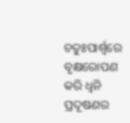ଚତୁଃପାର୍ଶ୍ଵରେ ବୃକ୍ଷରୋପଣ କରି ଧ୍ୱନି ପ୍ରଦୂଷଣର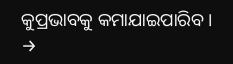କୁପ୍ରଭାବକୁ କମାଯାଇପାରିବ ।
→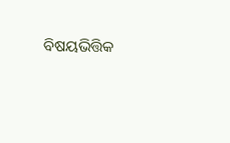ବିଷୟଭିତ୍ତିକ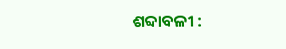ଶବ୍ଦାବଳୀ :